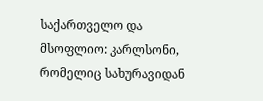საქართველო და მსოფლიო: კარლსონი, რომელიც სახურავიდან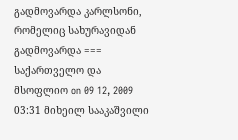გადმოვარდა კარლსონი, რომელიც სახურავიდან გადმოვარდა === საქართველო და მსოფლიო on 09 12, 2009 03:31 მიხეილ სააკაშვილი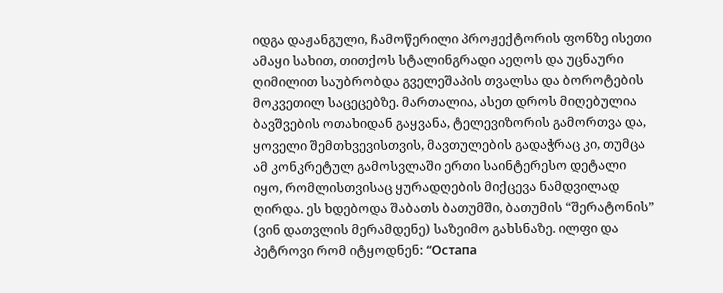იდგა დაჟანგული, ჩამოწერილი პროჟექტორის ფონზე ისეთი ამაყი სახით, თითქოს სტალინგრადი აეღოს და უცნაური ღიმილით საუბრობდა გველეშაპის თვალსა და ბოროტების მოკვეთილ საცეცებზე. მართალია, ასეთ დროს მიღებულია ბავშვების ოთახიდან გაყვანა, ტელევიზორის გამორთვა და, ყოველი შემთხვევისთვის, მავთულების გადაჭრაც კი, თუმცა ამ კონკრეტულ გამოსვლაში ერთი საინტერესო დეტალი იყო, რომლისთვისაც ყურადღების მიქცევა ნამდვილად ღირდა. ეს ხდებოდა შაბათს ბათუმში, ბათუმის “შერატონის” (ვინ დათვლის მერამდენე) საზეიმო გახსნაზე. ილფი და პეტროვი რომ იტყოდნენ: “Остапа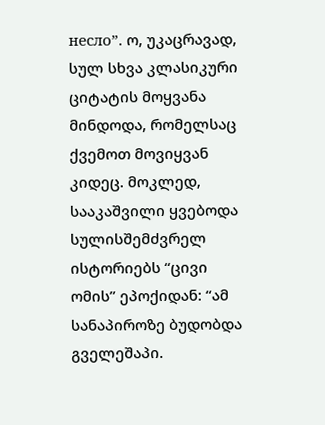несло”. ო, უკაცრავად, სულ სხვა კლასიკური ციტატის მოყვანა მინდოდა, რომელსაც ქვემოთ მოვიყვან კიდეც. მოკლედ, სააკაშვილი ყვებოდა სულისშემძვრელ ისტორიებს “ცივი ომის” ეპოქიდან: “ამ სანაპიროზე ბუდობდა გველეშაპი.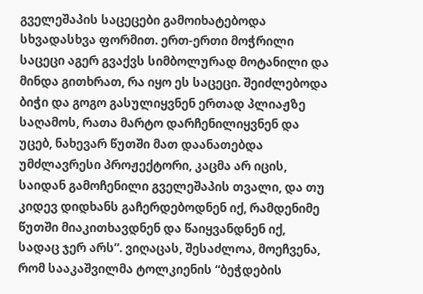გველეშაპის საცეცები გამოიხატებოდა სხვადასხვა ფორმით. ერთ-ერთი მოჭრილი საცეცი აგერ გვაქვს სიმბოლურად მოტანილი და მინდა გითხრათ, რა იყო ეს საცეცი. შეიძლებოდა ბიჭი და გოგო გასულიყვნენ ერთად პლიაჟზე საღამოს, რათა მარტო დარჩენილიყვნენ და უცებ, ნახევარ წუთში მათ დაანათებდა უმძლავრესი პროჟექტორი, კაცმა არ იცის, საიდან გამოჩენილი გველეშაპის თვალი, და თუ კიდევ დიდხანს გაჩერდებოდნენ იქ, რამდენიმე წუთში მიაკითხავდნენ და წაიყვანდნენ იქ, სადაც ჯერ არს”. ვიღაცას, შესაძლოა, მოეჩვენა, რომ სააკაშვილმა ტოლკიენის “ბეჭდების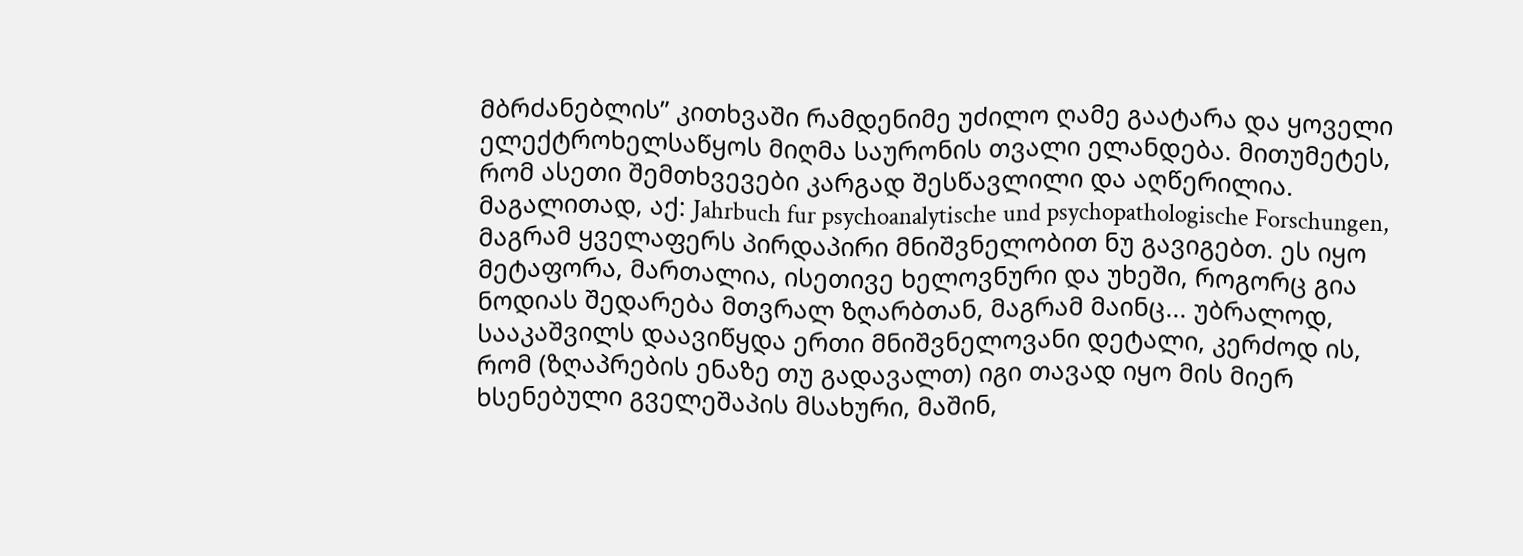მბრძანებლის” კითხვაში რამდენიმე უძილო ღამე გაატარა და ყოველი ელექტროხელსაწყოს მიღმა საურონის თვალი ელანდება. მითუმეტეს, რომ ასეთი შემთხვევები კარგად შესწავლილი და აღწერილია. მაგალითად, აქ: Jahrbuch fur psychoanalytische und psychopathologische Forschungen, მაგრამ ყველაფერს პირდაპირი მნიშვნელობით ნუ გავიგებთ. ეს იყო მეტაფორა, მართალია, ისეთივე ხელოვნური და უხეში, როგორც გია ნოდიას შედარება მთვრალ ზღარბთან, მაგრამ მაინც... უბრალოდ, სააკაშვილს დაავიწყდა ერთი მნიშვნელოვანი დეტალი, კერძოდ ის, რომ (ზღაპრების ენაზე თუ გადავალთ) იგი თავად იყო მის მიერ ხსენებული გველეშაპის მსახური, მაშინ,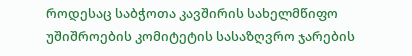როდესაც საბჭოთა კავშირის სახელმწიფო უშიშროების კომიტეტის სასაზღვრო ჯარების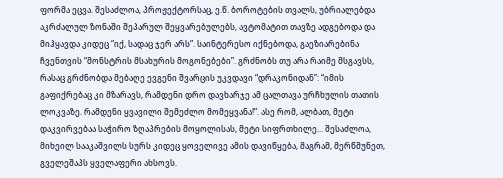ფორმა ეცვა. შესაძლოა, პროჟექტორსაც, ე.წ. ბოროტების თვალს, უბრიალებდა აკრძალულ ზონაში შეპარულ შეყვარებულებს, ავტომატით თავზე ადგებოდა და მიჰყავდა კიდეც “იქ, სადაც ჯერ არს”. საინტერესო იქნებოდა, გაეზიარებინა ჩვენთვის “მონსტრის მსახურის მოგონებები”. გრძნობს თუ არა რაიმე მსგავსს, რასაც გრძნობდა მებაღე ევგენი შვარცის უკვდავი “დრაკონიდან”: “იმის გაფიქრებაც კი მზარავს, რამდენი დრო დავხარჯე ამ ცალთავა ურჩხულის თათის ლოკვაზე. რამდენი ყვავილი შემეძლო მომეყვანა!”. ასე რომ, ალბათ, მეტი დაკვირვებაა საჭირო ზღაპრების მოყოლისას, მეტი სიფრთხილე... შესაძლოა, მიხეილ სააკაშვილს სურს კიდეც ყოველივე ამის დავიწყება, მაგრამ, მერწმუნეთ, გველეშაპს ყველაფერი ახსოვს.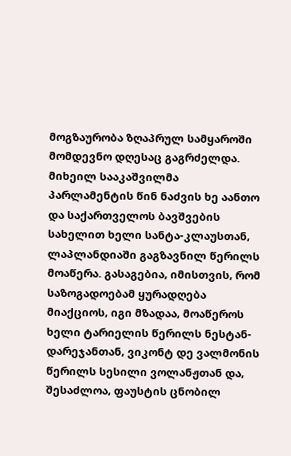მოგზაურობა ზღაპრულ სამყაროში მომდევნო დღესაც გაგრძელდა. მიხეილ სააკაშვილმა პარლამენტის წინ ნაძვის ხე აანთო და საქართველოს ბავშვების სახელით ხელი სანტა-კლაუსთან, ლაპლანდიაში გაგზავნილ წერილს მოაწერა. გასაგებია, იმისთვის, რომ საზოგადოებამ ყურადღება მიაქციოს, იგი მზადაა, მოაწეროს ხელი ტარიელის წერილს ნესტან-დარეჯანთან, ვიკონტ დე ვალმონის წერილს სესილი ვოლანჟთან და, შესაძლოა, ფაუსტის ცნობილ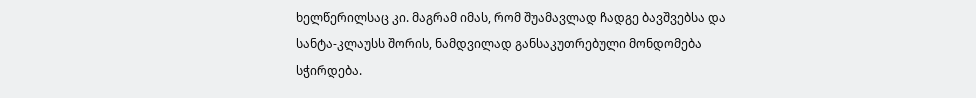ხელწერილსაც კი. მაგრამ იმას, რომ შუამავლად ჩადგე ბავშვებსა და სანტა-კლაუსს შორის, ნამდვილად განსაკუთრებული მონდომება სჭირდება.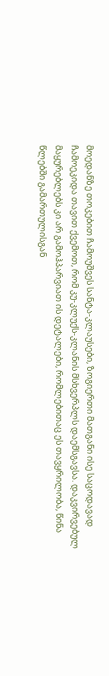მოედანზე თოკებით ჩამოუშვეს სანტა-კლაუსები, ზოგიერთი მათგანი ისე საცოდავად ჩამოეკიდა თავით ქვემოთ, რომ კუ-კლუქს-კლანის მსხვერპლს დაემსგავსა. დაკვირვებულ მაყურებლებს კი არ გამოჰპარვიათ ის დეტალები, რომლებითაც ეს თავყრილობა, წინა წლებში გამართულისგან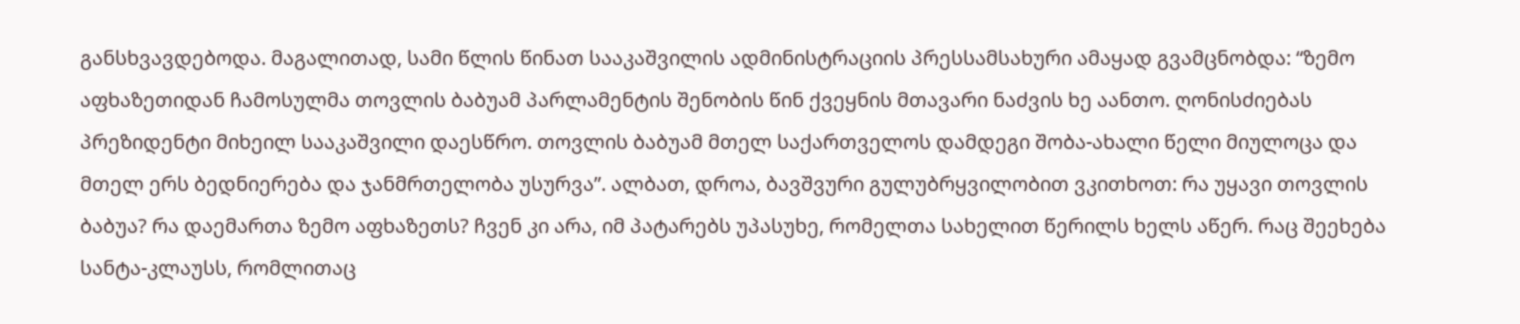განსხვავდებოდა. მაგალითად, სამი წლის წინათ სააკაშვილის ადმინისტრაციის პრესსამსახური ამაყად გვამცნობდა: “ზემო აფხაზეთიდან ჩამოსულმა თოვლის ბაბუამ პარლამენტის შენობის წინ ქვეყნის მთავარი ნაძვის ხე აანთო. ღონისძიებას პრეზიდენტი მიხეილ სააკაშვილი დაესწრო. თოვლის ბაბუამ მთელ საქართველოს დამდეგი შობა-ახალი წელი მიულოცა და მთელ ერს ბედნიერება და ჯანმრთელობა უსურვა”. ალბათ, დროა, ბავშვური გულუბრყვილობით ვკითხოთ: რა უყავი თოვლის ბაბუა? რა დაემართა ზემო აფხაზეთს? ჩვენ კი არა, იმ პატარებს უპასუხე, რომელთა სახელით წერილს ხელს აწერ. რაც შეეხება სანტა-კლაუსს, რომლითაც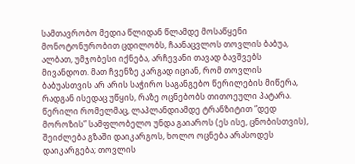სამთავრობო მედია წლიდან წლამდე მოსაწყენი მონოტონურობით ცდილობს, ჩაანაცვლოს თოვლის ბაბუა, ალბათ, უმჯობესი იქნება, არჩევანი თავად ბავშვებს მივანდოთ. მათ ჩვენზე კარგად იციან, რომ თოვლის ბაბუასთვის არ არის საჭირო საგანგებო წერილების მიწერა, რადგან ისედაც უწყის, რაზე ოცნებობს თითოეული პატარა. წერილი რომელმაც, ლაპლანდიამდე ტრანზიტით “დედ მოროზის” სამფლობელო უნდა გაიაროს (ეს ისე, ცნობისთვის), შეიძლება გზაში დაიკარგოს, ხოლო ოცნება არასოდეს დაიკარგება; თოვლის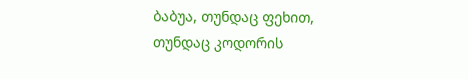ბაბუა, თუნდაც ფეხით, თუნდაც კოდორის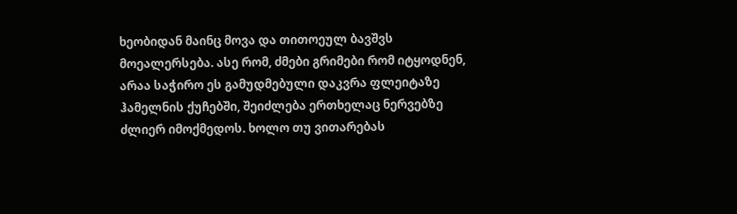ხეობიდან მაინც მოვა და თითოეულ ბავშვს მოეალერსება. ასე რომ, ძმები გრიმები რომ იტყოდნენ, არაა საჭირო ეს გამუდმებული დაკვრა ფლეიტაზე ჰამელნის ქუჩებში, შეიძლება ერთხელაც ნერვებზე ძლიერ იმოქმედოს. ხოლო თუ ვითარებას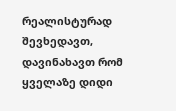რეალისტურად შევხედავთ, დავინახავთ რომ ყველაზე დიდი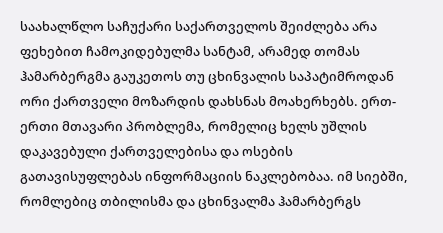საახალწლო საჩუქარი საქართველოს შეიძლება არა ფეხებით ჩამოკიდებულმა სანტამ, არამედ თომას ჰამარბერგმა გაუკეთოს თუ ცხინვალის საპატიმროდან ორი ქართველი მოზარდის დახსნას მოახერხებს. ერთ-ერთი მთავარი პრობლემა, რომელიც ხელს უშლის დაკავებული ქართველებისა და ოსების გათავისუფლებას ინფორმაციის ნაკლებობაა. იმ სიებში, რომლებიც თბილისმა და ცხინვალმა ჰამარბერგს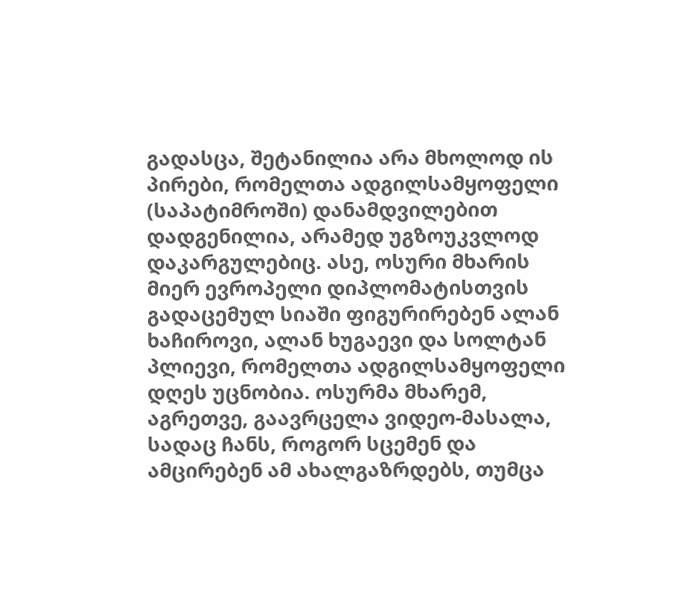გადასცა, შეტანილია არა მხოლოდ ის პირები, რომელთა ადგილსამყოფელი (საპატიმროში) დანამდვილებით დადგენილია, არამედ უგზოუკვლოდ დაკარგულებიც. ასე, ოსური მხარის მიერ ევროპელი დიპლომატისთვის გადაცემულ სიაში ფიგურირებენ ალან ხაჩიროვი, ალან ხუგაევი და სოლტან პლიევი, რომელთა ადგილსამყოფელი დღეს უცნობია. ოსურმა მხარემ, აგრეთვე, გაავრცელა ვიდეო-მასალა, სადაც ჩანს, როგორ სცემენ და ამცირებენ ამ ახალგაზრდებს, თუმცა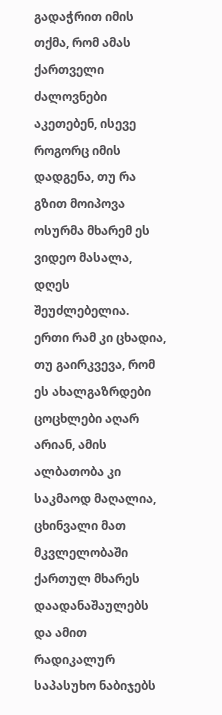გადაჭრით იმის თქმა, რომ ამას ქართველი ძალოვნები აკეთებენ, ისევე როგორც იმის დადგენა, თუ რა გზით მოიპოვა ოსურმა მხარემ ეს ვიდეო მასალა, დღეს შეუძლებელია. ერთი რამ კი ცხადია, თუ გაირკვევა, რომ ეს ახალგაზრდები ცოცხლები აღარ არიან, ამის ალბათობა კი საკმაოდ მაღალია, ცხინვალი მათ მკვლელობაში ქართულ მხარეს დაადანაშაულებს და ამით რადიკალურ საპასუხო ნაბიჯებს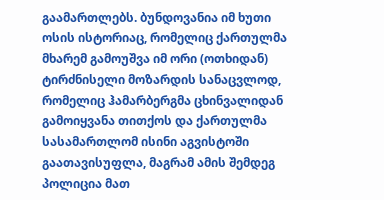გაამართლებს. ბუნდოვანია იმ ხუთი ოსის ისტორიაც, რომელიც ქართულმა მხარემ გამოუშვა იმ ორი (ოთხიდან) ტირძნისელი მოზარდის სანაცვლოდ, რომელიც ჰამარბერგმა ცხინვალიდან გამოიყვანა თითქოს და ქართულმა სასამართლომ ისინი აგვისტოში გაათავისუფლა, მაგრამ ამის შემდეგ პოლიცია მათ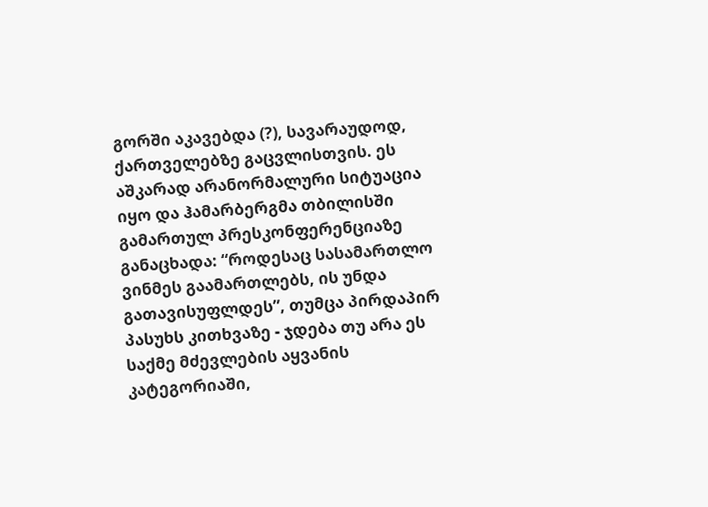გორში აკავებდა (?), სავარაუდოდ, ქართველებზე გაცვლისთვის. ეს აშკარად არანორმალური სიტუაცია იყო და ჰამარბერგმა თბილისში გამართულ პრესკონფერენციაზე განაცხადა: “როდესაც სასამართლო ვინმეს გაამართლებს, ის უნდა გათავისუფლდეს”, თუმცა პირდაპირ პასუხს კითხვაზე - ჯდება თუ არა ეს საქმე მძევლების აყვანის კატეგორიაში,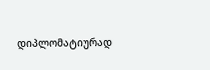დიპლომატიურად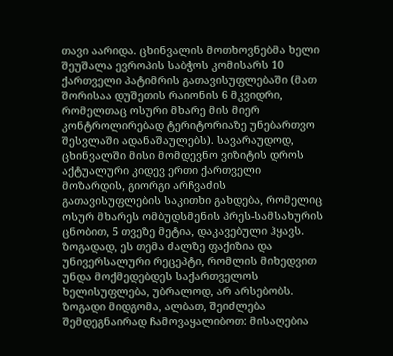თავი აარიდა. ცხინვალის მოთხოვნებმა ხელი შეუშალა ევროპის საბჭოს კომისარს 10 ქართველი პატიმრის გათავისუფლებაში (მათ შორისაა დუშეთის რაიონის 6 მკვიდრი, რომელთაც ოსური მხარე მის მიერ კონტროლირებად ტერიტორიაზე უნებართვო შესვლაში ადანაშაულებს). სავარაუდოდ, ცხინვალში მისი მომდევნო ვიზიტის დროს აქტუალური კიდევ ერთი ქართველი მოზარდის, გიორგი არჩვაძის გათავისუფლების საკითხი გახდება, რომელიც ოსურ მხარეს ომბუდსმენის პრეს-სამსახურის ცნობით, 5 თვეზე მეტია, დაკავებული ჰყავს. ზოგადად, ეს თემა ძალზე ფაქიზია და უნივერსალური რეცეპტი, რომლის მიხედვით უნდა მოქმედებდეს საქართველოს ხელისუფლება, უბრალოდ, არ არსებობს. ზოგადი მიდგომა, ალბათ, შეიძლება შემდეგნაირად ჩამოვაყალიბოთ: მისაღებია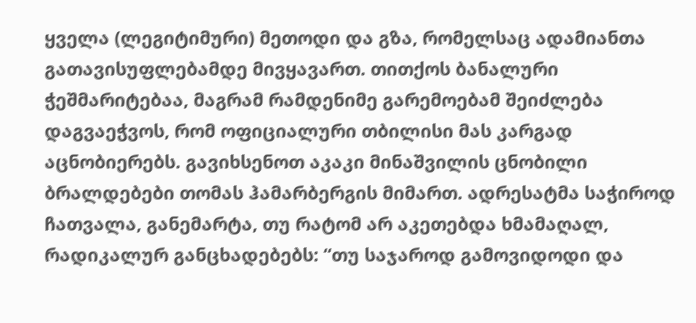ყველა (ლეგიტიმური) მეთოდი და გზა, რომელსაც ადამიანთა გათავისუფლებამდე მივყავართ. თითქოს ბანალური ჭეშმარიტებაა, მაგრამ რამდენიმე გარემოებამ შეიძლება დაგვაეჭვოს, რომ ოფიციალური თბილისი მას კარგად აცნობიერებს. გავიხსენოთ აკაკი მინაშვილის ცნობილი ბრალდებები თომას ჰამარბერგის მიმართ. ადრესატმა საჭიროდ ჩათვალა, განემარტა, თუ რატომ არ აკეთებდა ხმამაღალ, რადიკალურ განცხადებებს: “თუ საჯაროდ გამოვიდოდი და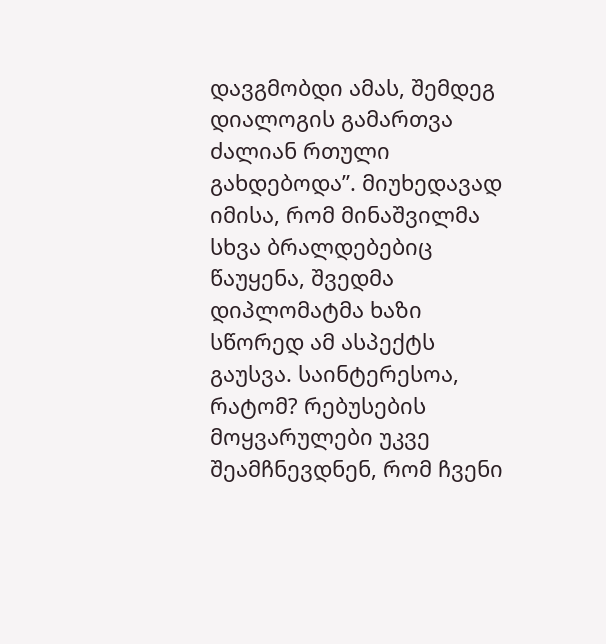დავგმობდი ამას, შემდეგ დიალოგის გამართვა ძალიან რთული გახდებოდა”. მიუხედავად იმისა, რომ მინაშვილმა სხვა ბრალდებებიც წაუყენა, შვედმა დიპლომატმა ხაზი სწორედ ამ ასპექტს გაუსვა. საინტერესოა, რატომ? რებუსების მოყვარულები უკვე შეამჩნევდნენ, რომ ჩვენი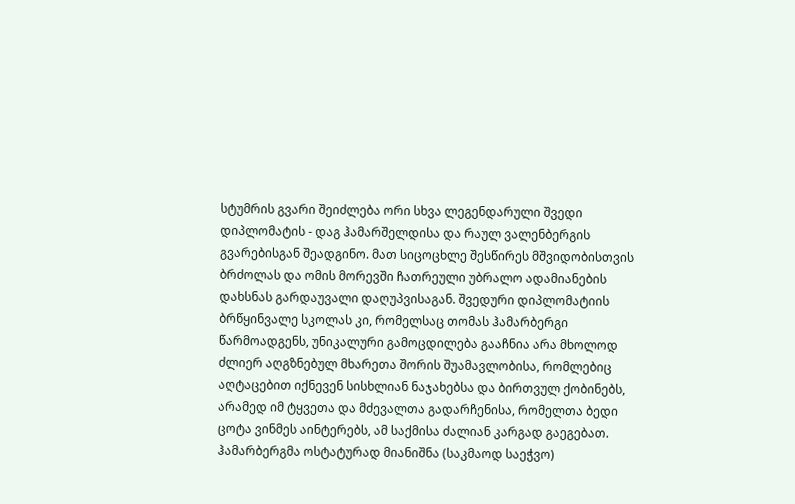სტუმრის გვარი შეიძლება ორი სხვა ლეგენდარული შვედი დიპლომატის - დაგ ჰამარშელდისა და რაულ ვალენბერგის გვარებისგან შეადგინო. მათ სიცოცხლე შესწირეს მშვიდობისთვის ბრძოლას და ომის მორევში ჩათრეული უბრალო ადამიანების დახსნას გარდაუვალი დაღუპვისაგან. შვედური დიპლომატიის ბრწყინვალე სკოლას კი, რომელსაც თომას ჰამარბერგი წარმოადგენს, უნიკალური გამოცდილება გააჩნია არა მხოლოდ ძლიერ აღგზნებულ მხარეთა შორის შუამავლობისა, რომლებიც აღტაცებით იქნევენ სისხლიან ნაჯახებსა და ბირთვულ ქობინებს, არამედ იმ ტყვეთა და მძევალთა გადარჩენისა, რომელთა ბედი ცოტა ვინმეს აინტერებს, ამ საქმისა ძალიან კარგად გაეგებათ. ჰამარბერგმა ოსტატურად მიანიშნა (საკმაოდ საეჭვო)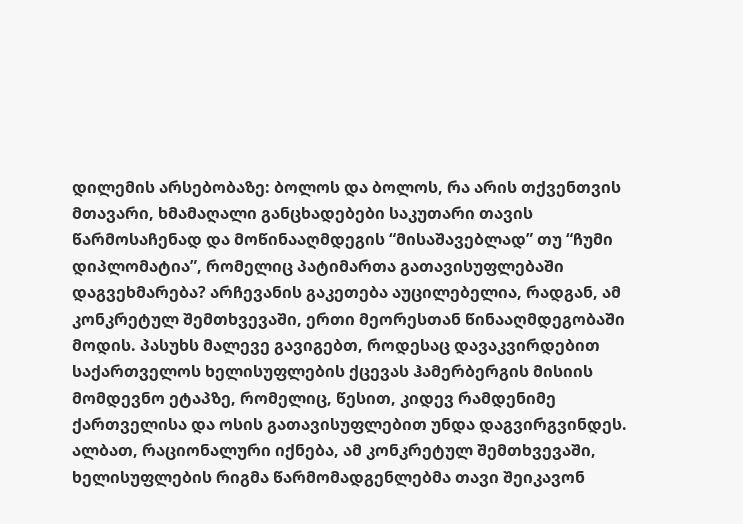დილემის არსებობაზე: ბოლოს და ბოლოს, რა არის თქვენთვის მთავარი, ხმამაღალი განცხადებები საკუთარი თავის წარმოსაჩენად და მოწინააღმდეგის “მისაშავებლად” თუ “ჩუმი დიპლომატია”, რომელიც პატიმართა გათავისუფლებაში დაგვეხმარება? არჩევანის გაკეთება აუცილებელია, რადგან, ამ კონკრეტულ შემთხვევაში, ერთი მეორესთან წინააღმდეგობაში მოდის. პასუხს მალევე გავიგებთ, როდესაც დავაკვირდებით საქართველოს ხელისუფლების ქცევას ჰამერბერგის მისიის მომდევნო ეტაპზე, რომელიც, წესით, კიდევ რამდენიმე ქართველისა და ოსის გათავისუფლებით უნდა დაგვირგვინდეს. ალბათ, რაციონალური იქნება, ამ კონკრეტულ შემთხვევაში, ხელისუფლების რიგმა წარმომადგენლებმა თავი შეიკავონ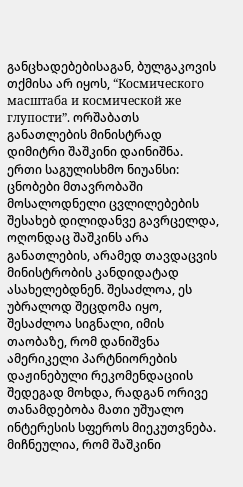განცხადებებისაგან, ბულგაკოვის თქმისა არ იყოს, “Космического масштаба и космической же глупости”. ორშაბათს განათლების მინისტრად დიმიტრი შაშკინი დაინიშნა. ერთი საგულისხმო ნიუანსი: ცნობები მთავრობაში მოსალოდნელი ცვლილებების შესახებ დილიდანვე გავრცელდა, ოღონდაც შაშკინს არა განათლების, არამედ თავდაცვის მინისტრობის კანდიდატად ასახელებდნენ. შესაძლოა, ეს უბრალოდ შეცდომა იყო, შესაძლოა სიგნალი, იმის თაობაზე, რომ დანიშვნა ამერიკელი პარტნიორების დაჟინებული რეკომენდაციის შედეგად მოხდა, რადგან ორივე თანამდებობა მათი უშუალო ინტერესის სფეროს მიეკუთვნება. მიჩნეულია, რომ შაშკინი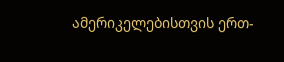ამერიკელებისთვის ერთ-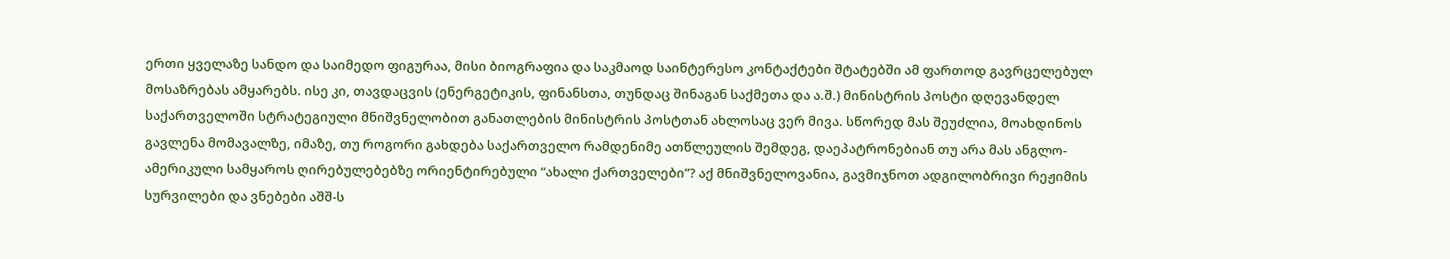ერთი ყველაზე სანდო და საიმედო ფიგურაა, მისი ბიოგრაფია და საკმაოდ საინტერესო კონტაქტები შტატებში ამ ფართოდ გავრცელებულ მოსაზრებას ამყარებს. ისე კი, თავდაცვის (ენერგეტიკის, ფინანსთა, თუნდაც შინაგან საქმეთა და ა.შ.) მინისტრის პოსტი დღევანდელ საქართველოში სტრატეგიული მნიშვნელობით განათლების მინისტრის პოსტთან ახლოსაც ვერ მივა. სწორედ მას შეუძლია, მოახდინოს გავლენა მომავალზე, იმაზე, თუ როგორი გახდება საქართველო რამდენიმე ათწლეულის შემდეგ, დაეპატრონებიან თუ არა მას ანგლო-ამერიკული სამყაროს ღირებულებებზე ორიენტირებული “ახალი ქართველები”? აქ მნიშვნელოვანია, გავმიჯნოთ ადგილობრივი რეჟიმის სურვილები და ვნებები აშშ-ს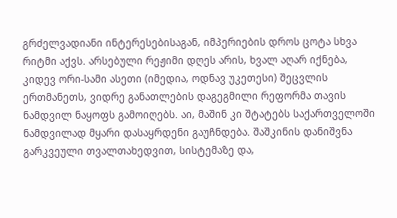გრძელვადიანი ინტერესებისაგან, იმპერიების დროს ცოტა სხვა რიტმი აქვს. არსებული რეჟიმი დღეს არის, ხვალ აღარ იქნება, კიდევ ორი-სამი ასეთი (იმედია, ოდნავ უკეთესი) შეცვლის ერთმანეთს, ვიდრე განათლების დაგეგმილი რეფორმა თავის ნამდვილ ნაყოფს გამოიღებს. აი, მაშინ კი შტატებს საქართველოში ნამდვილად მყარი დასაყრდენი გაუჩნდება. შაშკინის დანიშვნა გარკვეული თვალთახედვით, სისტემაზე და,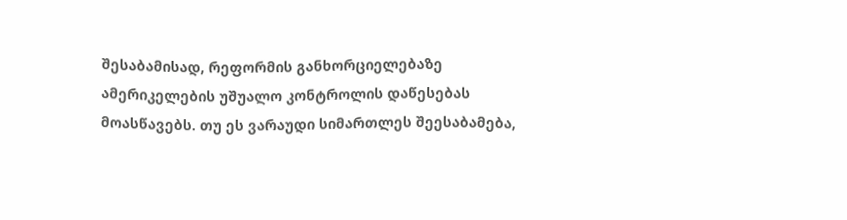შესაბამისად, რეფორმის განხორციელებაზე ამერიკელების უშუალო კონტროლის დაწესებას მოასწავებს. თუ ეს ვარაუდი სიმართლეს შეესაბამება,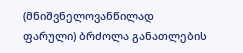(მნიშვნელოვანწილად ფარული) ბრძოლა განათლების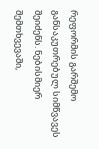რეფორმის გარშემო განსაკუთრებულ სიმწვავეს შეიძენს. ნებისმიერ შემთხვევაში,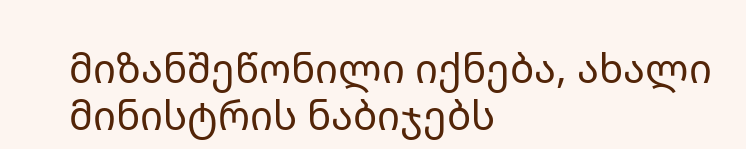მიზანშეწონილი იქნება, ახალი მინისტრის ნაბიჯებს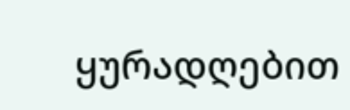ყურადღებით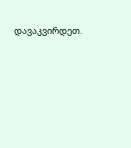დავაკვირდეთ.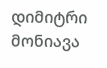დიმიტრი მონიავა